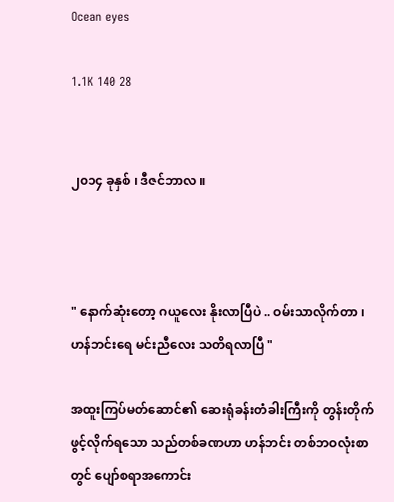Ocean eyes

1.1K 140 28


၂၀၁၄ ခုနှစ် ၊ ဒီဇင်ဘာလ ။



" နောက်ဆုံးတော့ ဂယူလေး နိုးလာပြီပဲ .. ဝမ်းသာလိုက်တာ ၊ ဟန်ဘင်းရေ မင်းညီလေး သတိရလာပြီ "

အထူးကြပ်မတ်ဆောင်၏ ဆေးရုံခန်းတံခါးကြီးကို တွန်းတိုက် ဖွင့်လိုက်ရသော သည်တစ်ခဏဟာ ဟန်ဘင်း တစ်ဘဝလုံးစာတွင် ပျော်စရာအကောင်း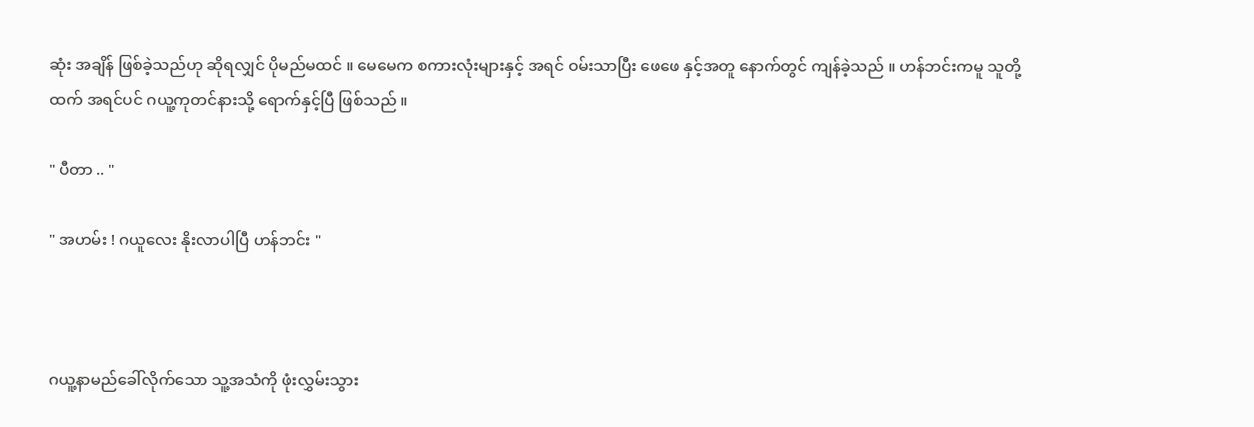ဆုံး အချိန် ဖြစ်ခဲ့သည်ဟု ဆိုရလျှင် ပိုမည်မထင် ။ မေမေက စကားလုံးများနှင့် အရင် ဝမ်းသာပြီး ဖေဖေ နှင့်အတူ နောက်တွင် ကျန်ခဲ့သည် ။ ဟန်ဘင်းကမူ သူတို့ထက် အရင်ပင် ဂယူ့ကုတင်နားသို့ ရောက်နှင့်ပြီ ဖြစ်သည် ။

" ပီတာ .. "

" အဟမ်း ! ဂယူလေး နိုးလာပါပြီ ဟန်ဘင်း "



ဂယူ့နာမည်ခေါ်လိုက်သော သူ့အသံကို ဖုံးလွှမ်းသွား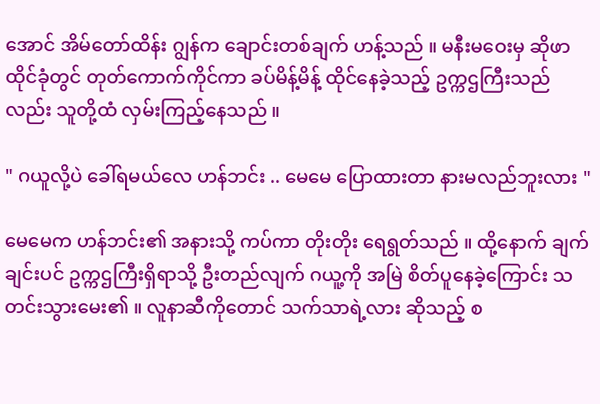အောင် အိမ်တော်ထိန်း ဂျွန်က ချောင်းတစ်ချက် ဟန့်သည် ။ မနီးမဝေးမှ ဆိုဖာထိုင်ခုံတွင် တုတ်ကောက်ကိုင်ကာ ခပ်မိန့်မိန့် ထိုင်နေခဲ့သည့် ဥက္ကဌကြီးသည်လည်း သူတို့ထံ လှမ်းကြည့်နေသည် ။

" ဂယူလို့ပဲ ခေါ်ရမယ်လေ ဟန်ဘင်း .. မေမေ ပြောထားတာ နားမလည်ဘူးလား "

မေမေက ဟန်ဘင်း၏ အနားသို့ ကပ်ကာ တိုးတိုး ရေရွတ်သည် ။ ထို့နောက် ချက်ချင်းပင် ဥက္ကဌကြီးရှိရာသို့ ဦးတည်လျက် ဂယူ့ကို အမြဲ စိတ်ပူနေခဲ့ကြောင်း သတင်းသွားမေး၏ ။ လူနာဆီကိုတောင် သက်သာရဲ့လား ဆိုသည့် စ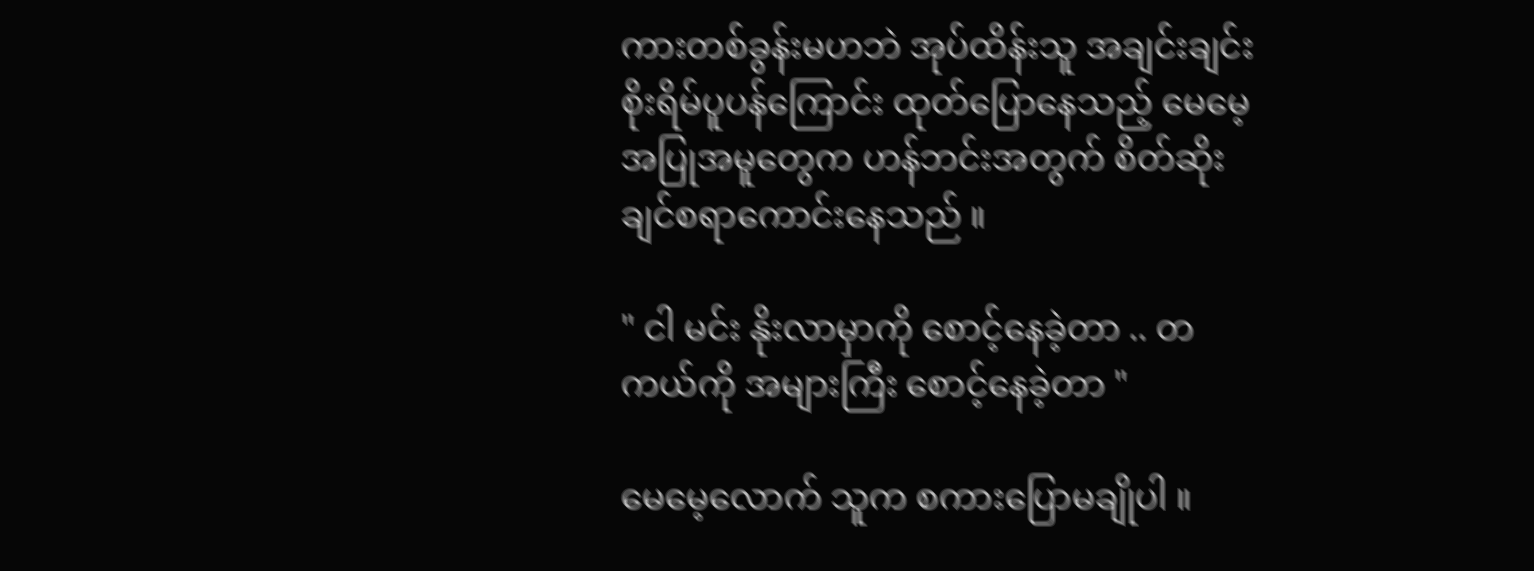ကားတစ်ခွန်းမဟဘဲ အုပ်ထိန်းသူ အချင်းချင်း စိုးရိမ်ပူပန်ကြောင်း ထုတ်ပြောနေသည့် မေမေ့ အပြုအမူတွေက ဟန်ဘင်းအတွက် စိတ်ဆိုးချင်စရာကောင်းနေသည် ။

" ငါ မင်း နိုးလာမှာကို စောင့်နေခဲ့တာ .. တကယ်ကို အများကြီး စောင့်နေခဲ့တာ "

မေမေ့လောက် သူက စကားပြောမချိုပါ ။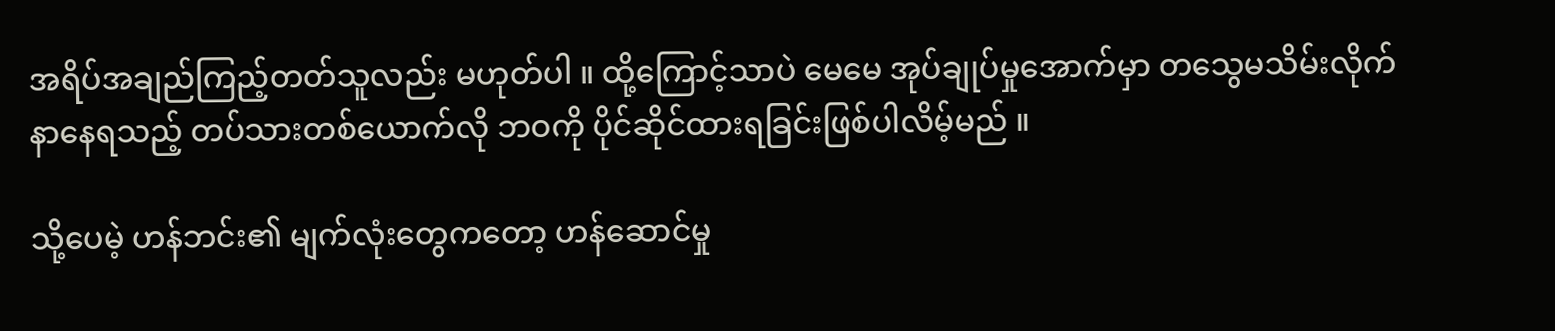အရိပ်အချည်ကြည့်တတ်သူလည်း မဟုတ်ပါ ။ ထို့ကြောင့်သာပဲ မေမေ အုပ်ချုပ်မှုအောက်မှာ တသွေမသိမ်းလိုက်နာနေရသည့် တပ်သားတစ်ယောက်လို ဘဝကို ပိုင်ဆိုင်ထားရခြင်းဖြစ်ပါလိမ့်မည် ။

သို့ပေမဲ့ ဟန်ဘင်း၏ မျက်လုံးတွေကတော့ ဟန်ဆောင်မှု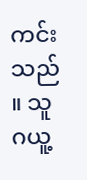ကင်းသည် ။ သူ ဂယူ့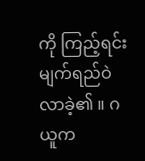ကို ကြည့်ရင်း မျက်ရည်ဝဲလာခဲ့၏ ။ ဂယူက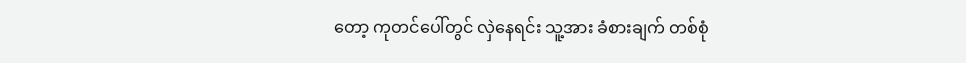တော့ ကုတင်ပေါ်တွင် လှဲနေရင်း သူ့အား ခံစားချက် တစ်စုံ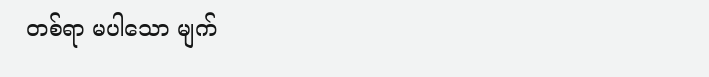တစ်ရာ မပါသော မျက်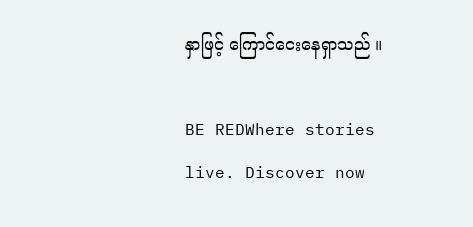နှာဖြင့် ကြောင်ငေးနေရှာသည် ။

BE REDWhere stories live. Discover now